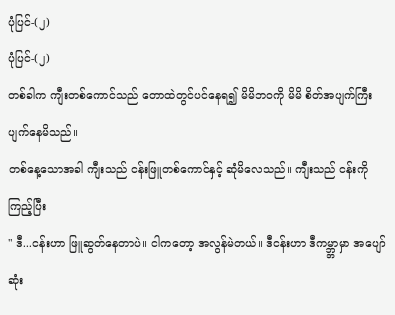ပုံပြင်-(၂)
ပုံပြင်-(၂)
တစ်ခါက ကျီးတစ်ကောင်သည် တောထဲတွင်ပင်နေရ၍ မိမိဘဝကို မိမိ စိတ်အပျက်ကြီး ပျက်နေမိသည်။
တစ်နေ့သောအခါ ကျီးသည် ငန်းဖြူတစ်ကောင်နှင့် ဆုံမိလေသည်။ ကျီးသည် ငန်းကိုကြည့်ပြီး
" ဒီ...ငန်းဟာ ဖြူဆွတ်နေတာပဲ။ ငါကတော့ အလွန်မဲတယ်။ ဒီငန်းဟာ ဒီကမ္ဘ္ဘာမှာ အပျော်ဆုံး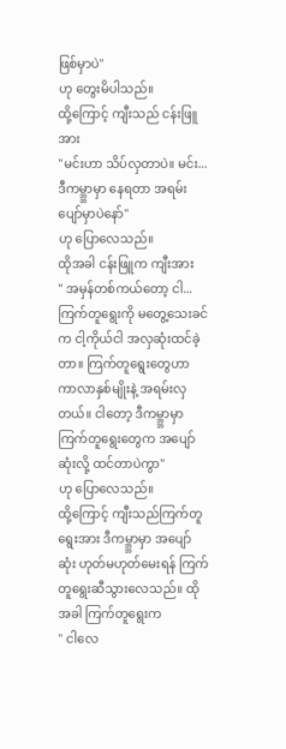ဖြစ်မှာပဲ"
ဟု တွေးမိပါသည်။
ထို့ကြောင့် ကျီးသည် ငန်းဖြူအား
"မင်းဟာ သိပ်လှတာပဲ။ မင်း... ဒီကမ္ဘ္ဘာမှာ နေရတာ အရမ်းပျော်မှာပဲနော်"
ဟု ပြောလေသည်။
ထိုအခါ ငန်းဖြူက ကျီးအား
" အမှန်တစ်ကယ်တော့ ငါ... ကြက်တူရွေးကို မတွေ့သေးခင်က ငါ့ကိုယ်ငါ အလှဆုံးထင်ခဲ့တာ။ ကြက်တူရွေးတွေဟာ ကာလာနှစ်မျိုးနဲ့ အရမ်းလှတယ်။ ငါတော့ ဒီကမ္ဘ္ဘာမှာ ကြက်တူရွေးတွေက အပျော်ဆုံးလို့ ထင်တာပဲကွာ"
ဟု ပြောလေသည်။
ထို့ကြောင့် ကျီးသည်ကြက်တူရွေးအား ဒီကမ္ဘ္ဘာမှာ အပျော်ဆုံး ဟုတ်မဟုတ်မေးရန် ကြက်တူရွေးဆီသွားလေသည်။ ထိုအခါ ကြက်တူရွေးက
" ငါလေ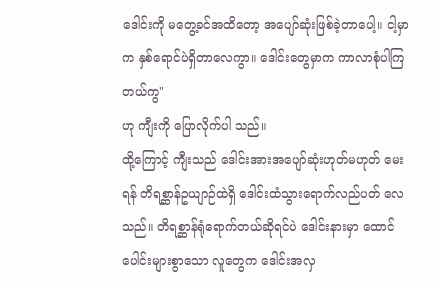ဒေါင်းကို မတွေ့ခင်အထိတော့ အပျော်ဆုံးဖြစ်ခဲ့တာပေါ့။ ငါ့မှာက နှစ်ရောင်ပဲရှိတာလေကွာ။ ဒေါင်းတွေမှာက ကာလာစုံပါကြတယ်ကွ"
ဟု ကျီးကို ပြောလိုက်ပါ သည်။
ထို့ကြောင့် ကျီးသည် ဒေါင်းအားအပျော်ဆုံးဟုတ်မဟုတ် မေးရန် တိရစ္ဆာန်ဥယျာဉ်ထဲရှိ ဒေါင်းထံသွားရောက်လည်ပတ် လေသည်။ တိရစ္ဆာန်ရုံရောက်တယ်ဆိုရင်ပဲ ဒေါင်းနားမှာ ထောင်ပေါင်းများစွာသော လူတွေက ဒေါင်းအလှ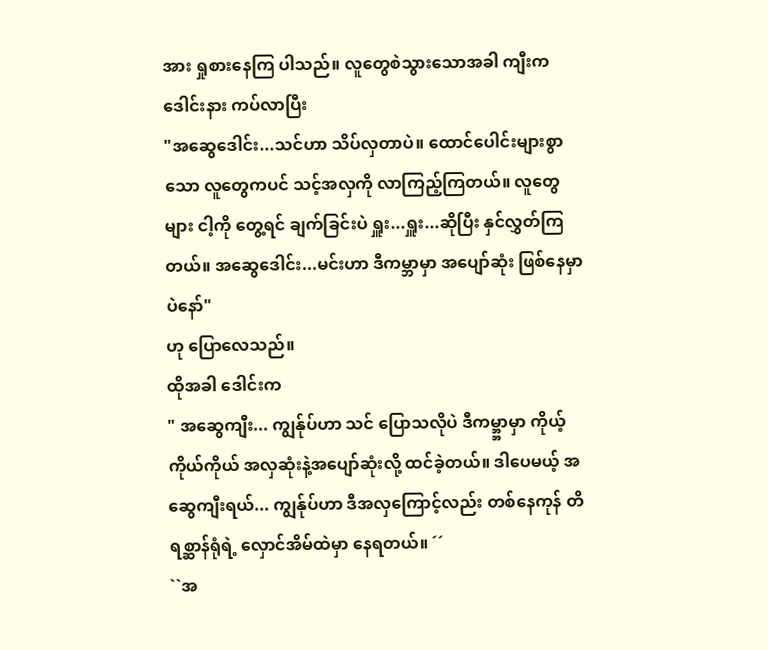အား ရှုစားနေကြ ပါသည်။ လူတွေစဲသွားသောအခါ ကျီးက ဒေါင်းနား ကပ်လာပြီး
"အဆွေဒေါင်း...သင်ဟာ သိပ်လှတာပဲ။ ထောင်ပေါင်းများစွာသော လူတွေကပင် သင့်အလှကို လာကြည့်ကြတယ်။ လူတွေများ ငါ့ကို တွေ့ရင် ချက်ခြင်းပဲ ရှူး...ရှူး...ဆိုပြီး နှင်လွှတ်ကြတယ်။ အဆွေဒေါင်း...မင်းဟာ ဒီကမ္ဘာမှာ အပျော်ဆုံး ဖြစ်နေမှာပဲနော်"
ဟု ပြောလေသည်။
ထိုအခါ ဒေါင်းက
" အဆွေကျီး... ကျွန်ုပ်ဟာ သင် ပြောသလိုပဲ ဒီကမ္ဘ္ဘာမှာ ကိုယ့်ကိုယ်ကိုယ် အလှဆုံးနဲ့အပျော်ဆုံးလို့ ထင်ခဲ့တယ်။ ဒါပေမယ့် အဆွေကျီးရယ်... ကျွန်ုပ်ဟာ ဒီအလှကြောင့်လည်း တစ်နေကုန် တိရစ္ဆာန်ရုံရဲ့ လှောင်အိမ်ထဲမှာ နေရတယ်။ ´´
``အ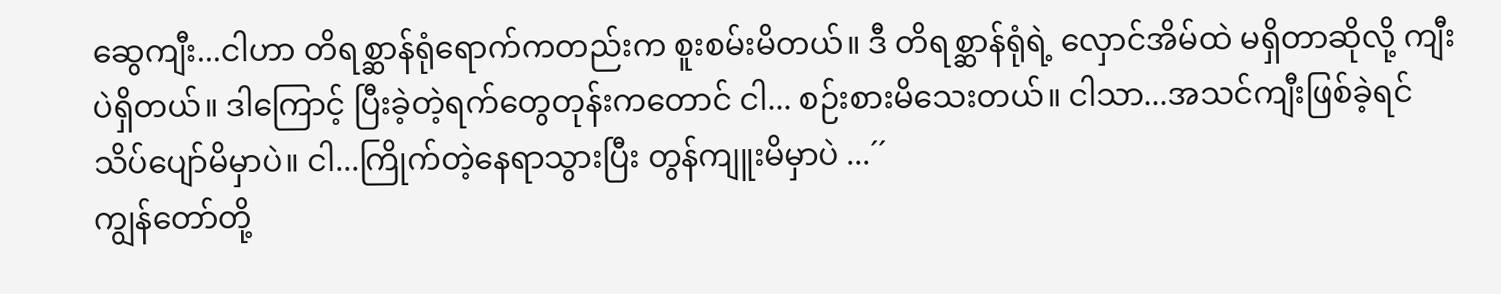ဆွေကျီး...ငါဟာ တိရစ္ဆာန်ရုံရောက်ကတည်းက စူးစမ်းမိတယ်။ ဒီ တိရစ္ဆာန်ရုံရဲ့ လှောင်အိမ်ထဲ မရှိတာဆိုလို့ ကျီးပဲရှိတယ်။ ဒါကြောင့် ပြီးခဲ့တဲ့ရက်တွေတုန်းကတောင် ငါ... စဉ်းစားမိသေးတယ်။ ငါသာ...အသင်ကျီးဖြစ်ခဲ့ရင် သိပ်ပျော်မိမှာပဲ။ ငါ...ကြိုက်တဲ့နေရာသွားပြီး တွန်ကျူးမိမှာပဲ ...´´
ကျွန်တော်တို့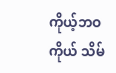ကိုယ့်ဘဝကိုယ် သိမ်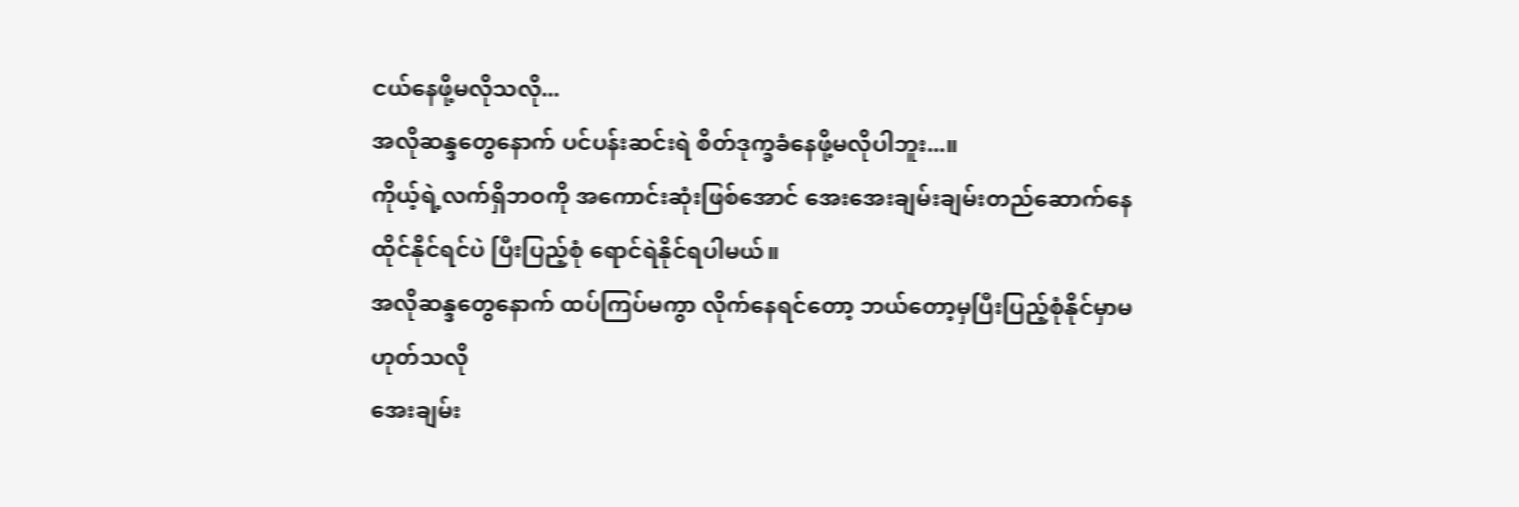ငယ်နေဖို့မလိုသလို...
အလိုဆန္ဒတွေနောက် ပင်ပန်းဆင်းရဲ စိတ်ဒုက္ခခံနေဖို့မလိုပါဘူး...။
ကိုယ့်ရဲ့လက်ရှိဘဝကို အကောင်းဆုံးဖြစ်အောင် အေးအေးချမ်းချမ်းတည်ဆောက်နေထိုင်နိုင်ရင်ပဲ ပြီးပြည့်စုံ ရောင်ရဲနိုင်ရပါမယ်။
အလိုဆန္ဒတွေနောက် ထပ်ကြပ်မကွာ လိုက်နေရင်တော့ ဘယ်တော့မှပြီးပြည့်စုံနိုင်မှာမဟုတ်သလို
အေးချမ်း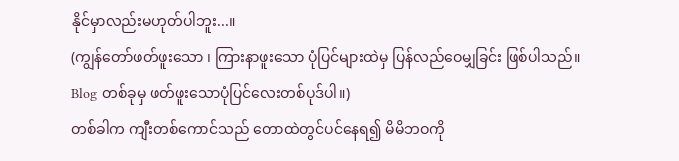နိုင်မှာလည်းမဟုတ်ပါဘူး...။
(ကျွန်တော်ဖတ်ဖူးသော ၊ ကြားနာဖူးသော ပုံပြင်များထဲမှ ပြန်လည်ဝေမျှခြင်း ဖြစ်ပါသည်။
Blog တစ်ခုမှ ဖတ်ဖူးသောပုံပြင်လေးတစ်ပုဒ်ပါ။)
တစ်ခါက ကျီးတစ်ကောင်သည် တောထဲတွင်ပင်နေရ၍ မိမိဘဝကို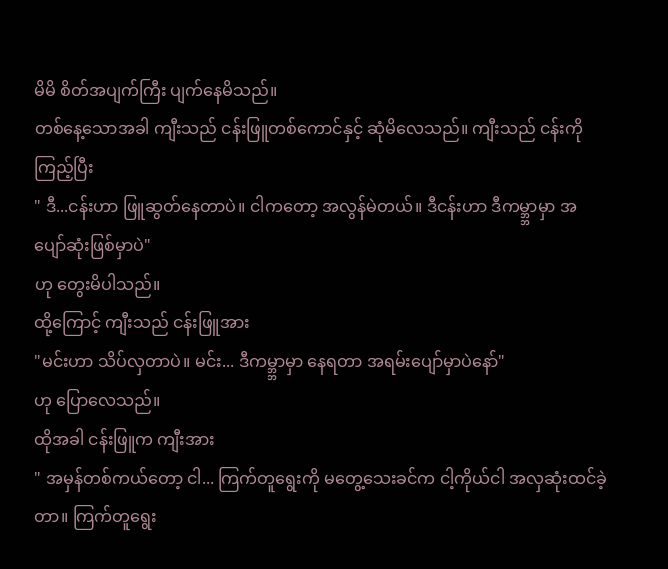မိမိ စိတ်အပျက်ကြီး ပျက်နေမိသည်။
တစ်နေ့သောအခါ ကျီးသည် ငန်းဖြူတစ်ကောင်နှင့် ဆုံမိလေသည်။ ကျီးသည် ငန်းကိုကြည့်ပြီး
" ဒီ...ငန်းဟာ ဖြူဆွတ်နေတာပဲ။ ငါကတော့ အလွန်မဲတယ်။ ဒီငန်းဟာ ဒီကမ္ဘ္ဘာမှာ အပျော်ဆုံးဖြစ်မှာပဲ"
ဟု တွေးမိပါသည်။
ထို့ကြောင့် ကျီးသည် ငန်းဖြူအား
"မင်းဟာ သိပ်လှတာပဲ။ မင်း... ဒီကမ္ဘ္ဘာမှာ နေရတာ အရမ်းပျော်မှာပဲနော်"
ဟု ပြောလေသည်။
ထိုအခါ ငန်းဖြူက ကျီးအား
" အမှန်တစ်ကယ်တော့ ငါ... ကြက်တူရွေးကို မတွေ့သေးခင်က ငါ့ကိုယ်ငါ အလှဆုံးထင်ခဲ့တာ။ ကြက်တူရွေး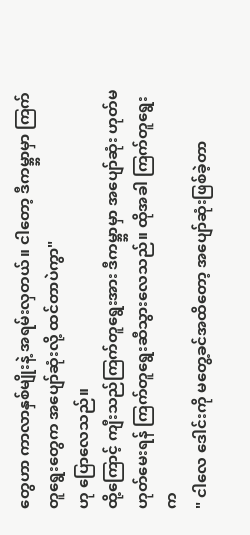တွေဟာ ကာလာနှစ်မျိုးနဲ့ အရမ်းလှတယ်။ ငါတော့ ဒီကမ္ဘ္ဘာမှာ ကြက်တူရွေးတွေက အပျော်ဆုံးလို့ ထင်တာပဲကွာ"
ဟု ပြောလေသည်။
ထို့ကြောင့် ကျီးသည်ကြက်တူရွေးအား ဒီကမ္ဘ္ဘာမှာ အပျော်ဆုံး ဟုတ်မဟုတ်မေးရန် ကြက်တူရွေးဆီသွားလေသည်။ ထိုအခါ ကြက်တူရွေးက
" ငါလေ ဒေါင်းကို မတွေ့ခင်အထိတော့ အပျော်ဆုံးဖြစ်ခဲ့တာ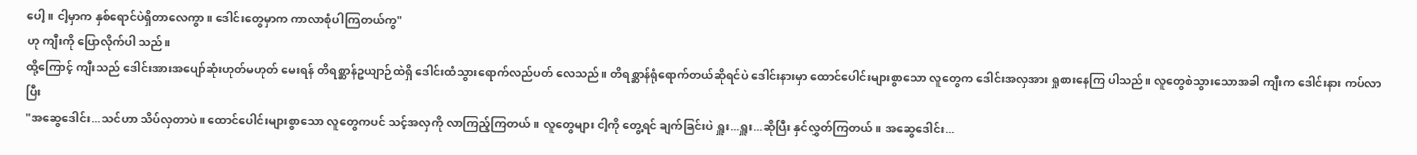ပေါ့။ ငါ့မှာက နှစ်ရောင်ပဲရှိတာလေကွာ။ ဒေါင်းတွေမှာက ကာလာစုံပါကြတယ်ကွ"
ဟု ကျီးကို ပြောလိုက်ပါ သည်။
ထို့ကြောင့် ကျီးသည် ဒေါင်းအားအပျော်ဆုံးဟုတ်မဟုတ် မေးရန် တိရစ္ဆာန်ဥယျာဉ်ထဲရှိ ဒေါင်းထံသွားရောက်လည်ပတ် လေသည်။ တိရစ္ဆာန်ရုံရောက်တယ်ဆိုရင်ပဲ ဒေါင်းနားမှာ ထောင်ပေါင်းများစွာသော လူတွေက ဒေါင်းအလှအား ရှုစားနေကြ ပါသည်။ လူတွေစဲသွားသောအခါ ကျီးက ဒေါင်းနား ကပ်လာပြီး
"အဆွေဒေါင်း...သင်ဟာ သိပ်လှတာပဲ။ ထောင်ပေါင်းများစွာသော လူတွေကပင် သင့်အလှကို လာကြည့်ကြတယ်။ လူတွေများ ငါ့ကို တွေ့ရင် ချက်ခြင်းပဲ ရှူး...ရှူး...ဆိုပြီး နှင်လွှတ်ကြတယ်။ အဆွေဒေါင်း...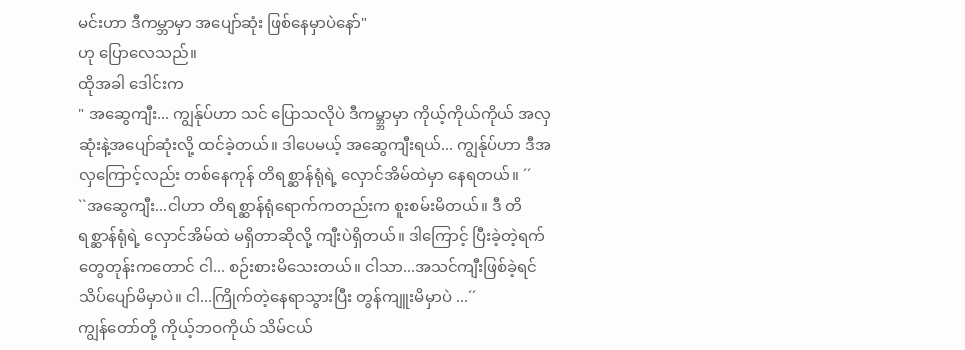မင်းဟာ ဒီကမ္ဘာမှာ အပျော်ဆုံး ဖြစ်နေမှာပဲနော်"
ဟု ပြောလေသည်။
ထိုအခါ ဒေါင်းက
" အဆွေကျီး... ကျွန်ုပ်ဟာ သင် ပြောသလိုပဲ ဒီကမ္ဘ္ဘာမှာ ကိုယ့်ကိုယ်ကိုယ် အလှဆုံးနဲ့အပျော်ဆုံးလို့ ထင်ခဲ့တယ်။ ဒါပေမယ့် အဆွေကျီးရယ်... ကျွန်ုပ်ဟာ ဒီအလှကြောင့်လည်း တစ်နေကုန် တိရစ္ဆာန်ရုံရဲ့ လှောင်အိမ်ထဲမှာ နေရတယ်။ ´´
``အဆွေကျီး...ငါဟာ တိရစ္ဆာန်ရုံရောက်ကတည်းက စူးစမ်းမိတယ်။ ဒီ တိရစ္ဆာန်ရုံရဲ့ လှောင်အိမ်ထဲ မရှိတာဆိုလို့ ကျီးပဲရှိတယ်။ ဒါကြောင့် ပြီးခဲ့တဲ့ရက်တွေတုန်းကတောင် ငါ... စဉ်းစားမိသေးတယ်။ ငါသာ...အသင်ကျီးဖြစ်ခဲ့ရင် သိပ်ပျော်မိမှာပဲ။ ငါ...ကြိုက်တဲ့နေရာသွားပြီး တွန်ကျူးမိမှာပဲ ...´´
ကျွန်တော်တို့ ကိုယ့်ဘဝကိုယ် သိမ်ငယ်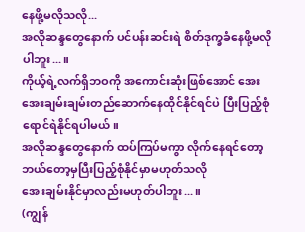နေဖို့မလိုသလို...
အလိုဆန္ဒတွေနောက် ပင်ပန်းဆင်းရဲ စိတ်ဒုက္ခခံနေဖို့မလိုပါဘူး...။
ကိုယ့်ရဲ့လက်ရှိဘဝကို အကောင်းဆုံးဖြစ်အောင် အေးအေးချမ်းချမ်းတည်ဆောက်နေထိုင်နိုင်ရင်ပဲ ပြီးပြည့်စုံ ရောင်ရဲနိုင်ရပါမယ်။
အလိုဆန္ဒတွေနောက် ထပ်ကြပ်မကွာ လိုက်နေရင်တော့ ဘယ်တော့မှပြီးပြည့်စုံနိုင်မှာမဟုတ်သလို
အေးချမ်းနိုင်မှာလည်းမဟုတ်ပါဘူး...။
(ကျွန်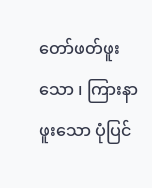တော်ဖတ်ဖူးသော ၊ ကြားနာဖူးသော ပုံပြင်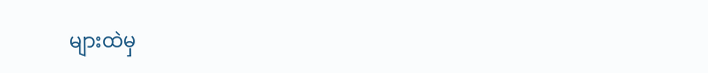များထဲမှ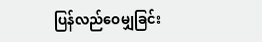ပြန်လည်ဝေမျှခြင်း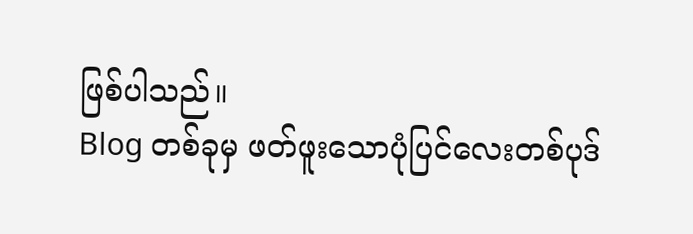ဖြစ်ပါသည်။
Blog တစ်ခုမှ ဖတ်ဖူးသောပုံပြင်လေးတစ်ပုဒ်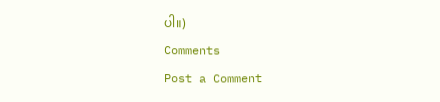ပါ။)
Comments
Post a Comment